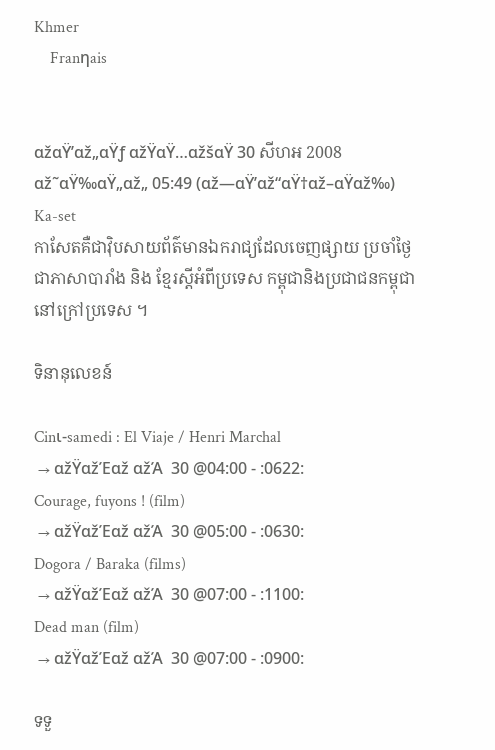Khmer
    Franηais


αžαŸ’αž„αŸƒ αžŸαŸ…αžšαŸ 30 សីហអ 2008
αž˜αŸ‰αŸ„αž„ 05:49 (αž—αŸ’αž“αŸ†αž–αŸαž‰)
Ka-set
កាសែតគឺជាវ៉ិបសាយព័ត៌មានឯករាជ្យដែលចេញផ្សាយ ប្រចាំថ្ងៃជាភាសាបារាំង និង ខ្មែរស្តីអំពីប្រទេស កម្ពុជានិងប្រជាជនកម្ពុជានៅក្រៅប្រទេស ។

ទិនានុលេខន៍

Cinι-samedi : El Viaje / Henri Marchal
 → αžŸαžΈαž αžΆ  30 @04:00 - :0622:
Courage, fuyons ! (film)
 → αžŸαžΈαž αžΆ  30 @05:00 - :0630:
Dogora / Baraka (films)
 → αžŸαžΈαž αžΆ  30 @07:00 - :1100:
Dead man (film)
 → αžŸαžΈαž αžΆ  30 @07:00 - :0900:

ទទួ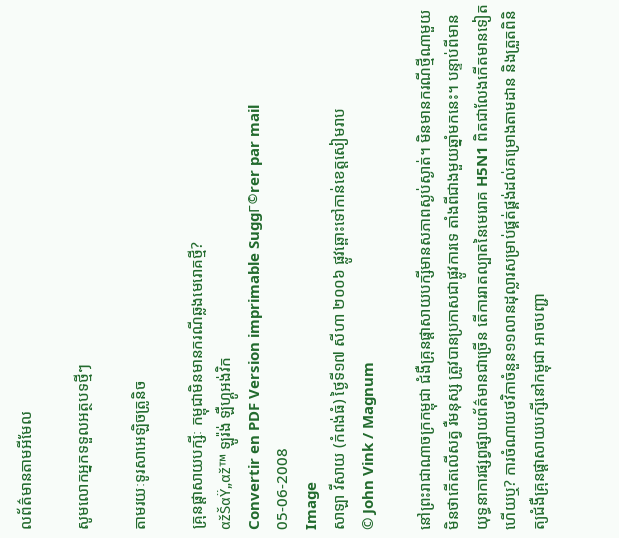លព័ត៌មានតាមអីមែល

សូមលោកអ្នកទទួលអត្ថបទថ្មីៗ

តាមរយៈទូរសាអេឡិចត្រូនិច

គ្រុនផ្តាសាយបក្សីៈ កម្ពុជាមិនមានករណីឆ្លងមេរោគថ្មី?
αžŠαŸ„αž™ ឡូរ៉ង់ ឡឺហ្គូអង់វិក
Convertir en PDF Version imprimable SuggΓ©rer par mail
05-06-2008
Image
សាឡា វីសាយ (កំពង់ធំ) ថ្ងៃទី១៧ សីហា ២០០៦ ផ្លូវឆ្ពោះទៅកាន់ខេត្តសៀមរាប
© John Vink / Magnum

នៅព្រះរាជាណាចក្រកម្ពុជា ជំងឺគ្រុនផ្តាសាយបក្សីមានសភាពស្ងប់ស្ងាត់។ មិនមានករណីថ្មីណាមួយ មិនថាកើតលើសត្វ រឺមនុស្ស ត្រូវបានប្រកាសជាផ្លូវការទេ តាំងពីជាងមួយឆ្នាំមកនេះ។ បន្ទាប់ពីមានយុទ្ធនាការផ្សព្វផ្សាយព័ត៌មានជាច្រើន តើការរាតល្បាតនៃមេរោគ H5N1 ពិតជាលែងកើតមានទៀតហើយឬ? ការចំណាយថវិកាចំនួន១១លានដុល្លារសម្រាប់ផ្គត់ផ្គង់ដល់គម្រោងតាមដាន និងត្រួតពិនិត្យជំងឺគ្រុនផ្តាសាយបក្សីនៅកម្ពុជា អាចបញ្ជា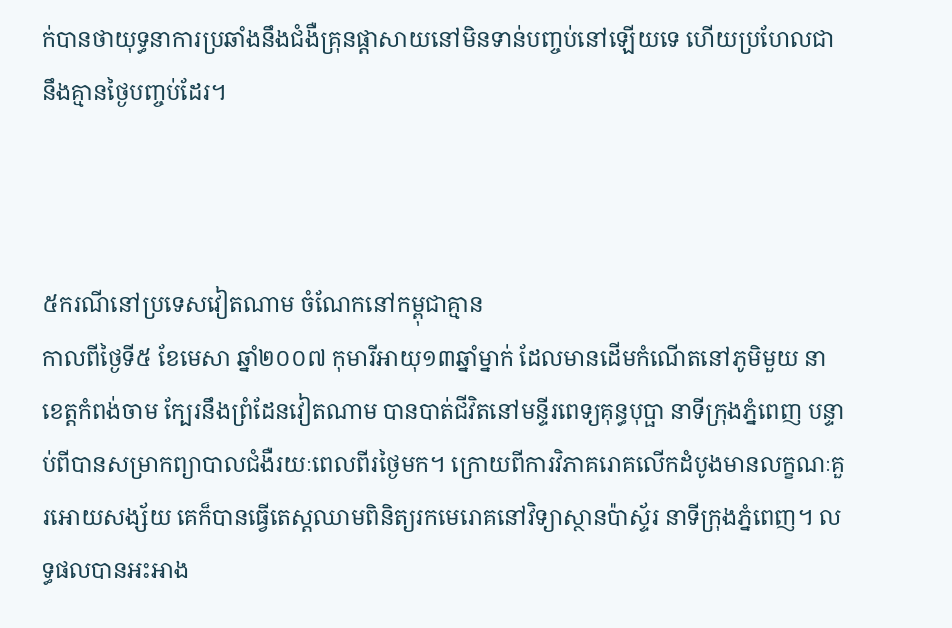ក់បានថាយុទ្ធនាការប្រឆាំងនឹងជំងឺគ្រុនផ្តាសាយនៅមិនទាន់បញ្ចប់នៅឡើយទេ ហើយប្រហែលជានឹងគ្មានថ្ងៃបញ្ចប់ដែរ។



៥ករណីនៅប្រទេសវៀតណាម ចំណែកនៅកម្ពុជាគ្មាន
កាលពីថ្ងៃទី៥ ខែមេសា ឆ្នាំ២០០៧ កុមារីអាយុ១៣ឆ្នាំម្នាក់ ដែលមានដើមកំណើតនៅភូមិមួយ នាខេត្តកំពង់ចាម ក្បែរនឹងព្រំដែនវៀតណាម បានបាត់ជីវិតនៅមន្ទីរពេទ្យគុន្ធបុប្ផា នាទីក្រុងភ្នំពេញ បន្ទាប់ពីបានសម្រាកព្យាបាលជំងឺរយៈពេលពីរថ្ងៃមក។ ក្រោយពីការវិភាគរោគលើកដំបូងមានលក្ខណៈគួរអោយសង្ស័យ គេក៏បានធ្វើតេស្តឈាមពិនិត្យរកមេរោគនៅវិទ្យាស្ថានប៉ាស្ទ័រ នាទីក្រុងភ្នំពេញ។ លទ្ធផលបានអះអាង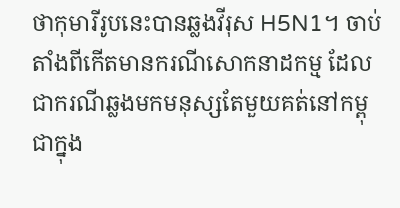ថាកុមារីរូបនេះបានឆ្លងវីរុស H5N1។ ចាប់តាំងពីកើតមានករណីសោកនាដកម្ម ដែលជាករណីឆ្លងមកមនុស្សតែមួយគត់នៅកម្ពុជាក្នុង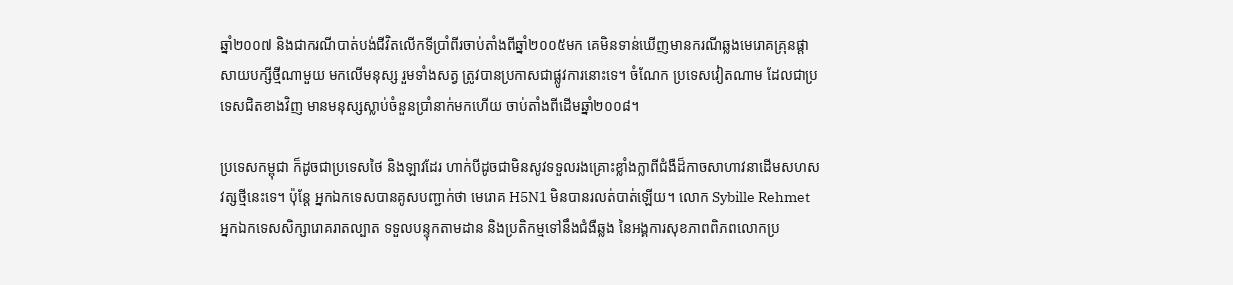ឆ្នាំ២០០៧ និងជាករណីបាត់បង់ជីវិតលើកទីប្រាំពីរចាប់តាំងពីឆ្នាំ២០០៥មក គេមិនទាន់ឃើញមានករណីឆ្លងមេរោគគ្រុនផ្តាសាយបក្សីថ្មីណាមួយ មកលើមនុស្ស រួមទាំងសត្វ ត្រូវបានប្រកាសជាផ្លូវការនោះទេ។ ចំណែក ប្រទេសវៀតណាម ដែលជាប្រទេសជិតខាងវិញ មានមនុស្សស្លាប់ចំនួនប្រាំនាក់មកហើយ ចាប់តាំងពីដើមឆ្នាំ២០០៨។

ប្រទេសកម្ពុជា ក៏ដូចជាប្រទេសថៃ និងឡាវដែរ ហាក់បីដូចជាមិនសូវទទួលរងគ្រោះខ្លាំងក្លាពីជំងឺដ៏កាចសាហាវនាដើមសហសវត្សថ្មីនេះទេ។ ប៉ុន្តែ អ្នកឯកទេសបានគូសបញ្ជាក់ថា មេរោគ H5N1 មិនបានរលត់បាត់ឡើយ។ លោក Sybille Rehmet អ្នកឯកទេសសិក្សារោគរាតល្បាត ទទួលបន្ទុកតាមដាន និងប្រតិកម្មទៅនឹងជំងឺឆ្លង នៃអង្គការសុខភាពពិភពលោកប្រ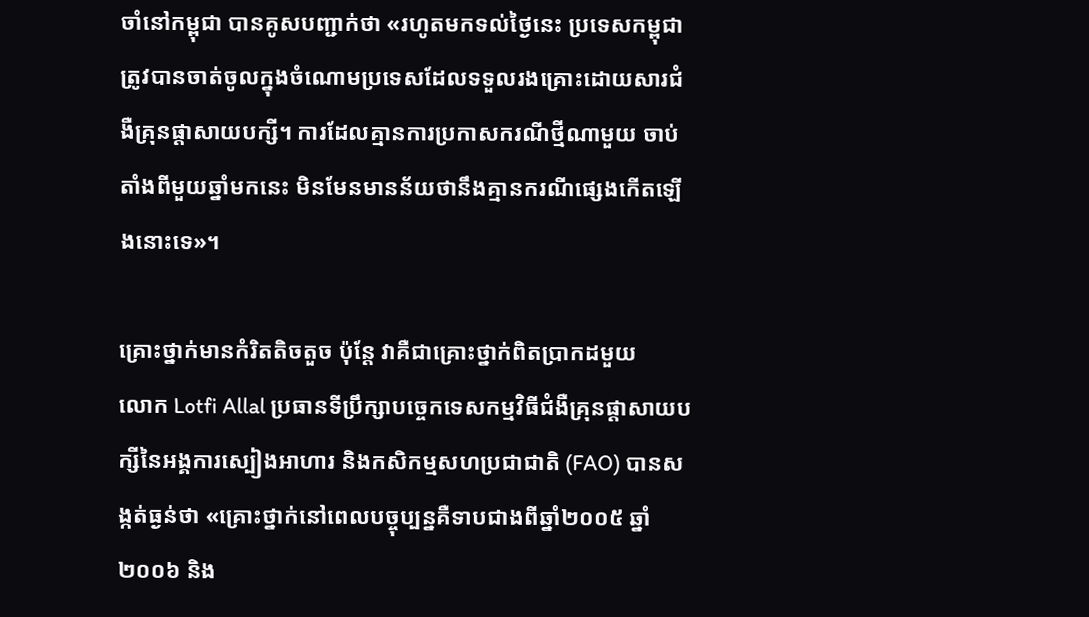ចាំនៅកម្ពុជា បានគូសបញ្ជាក់ថា «រហូតមកទល់ថ្ងៃនេះ ប្រទេសកម្ពុជាត្រូវបានចាត់ចូលក្នុងចំណោមប្រទេសដែលទទួលរងគ្រោះដោយសារជំងឺគ្រុនផ្តាសាយបក្សី។ ការដែលគ្មានការប្រកាសករណីថ្មីណាមួយ ចាប់តាំងពីមួយឆ្នាំមកនេះ មិនមែនមានន័យថានឹងគ្មានករណីផ្សេងកើតឡើងនោះទេ»។

គ្រោះថ្នាក់មានកំរិតតិចតួច ប៉ុន្តែ វាគឺជាគ្រោះថ្នាក់ពិតប្រាកដមួយ
លោក Lotfi Allal ប្រធានទីប្រឹក្សាបច្ចេកទេសកម្មវិធីជំងឺគ្រុនផ្តាសាយបក្សីនៃអង្គការស្បៀងអាហារ និងកសិកម្មសហប្រជាជាតិ (FAO) បានសង្កត់ធ្ងន់ថា «គ្រោះថ្នាក់នៅពេលបច្ចុប្បន្នគឺទាបជាងពីឆ្នាំ២០០៥ ឆ្នាំ២០០៦ និង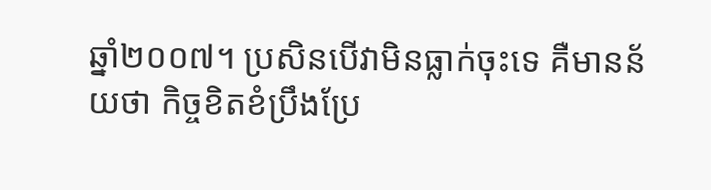ឆ្នាំ២០០៧។ ប្រសិនបើវាមិនធ្លាក់ចុះទេ គឺមានន័យថា កិច្ចខិតខំប្រឹងប្រែ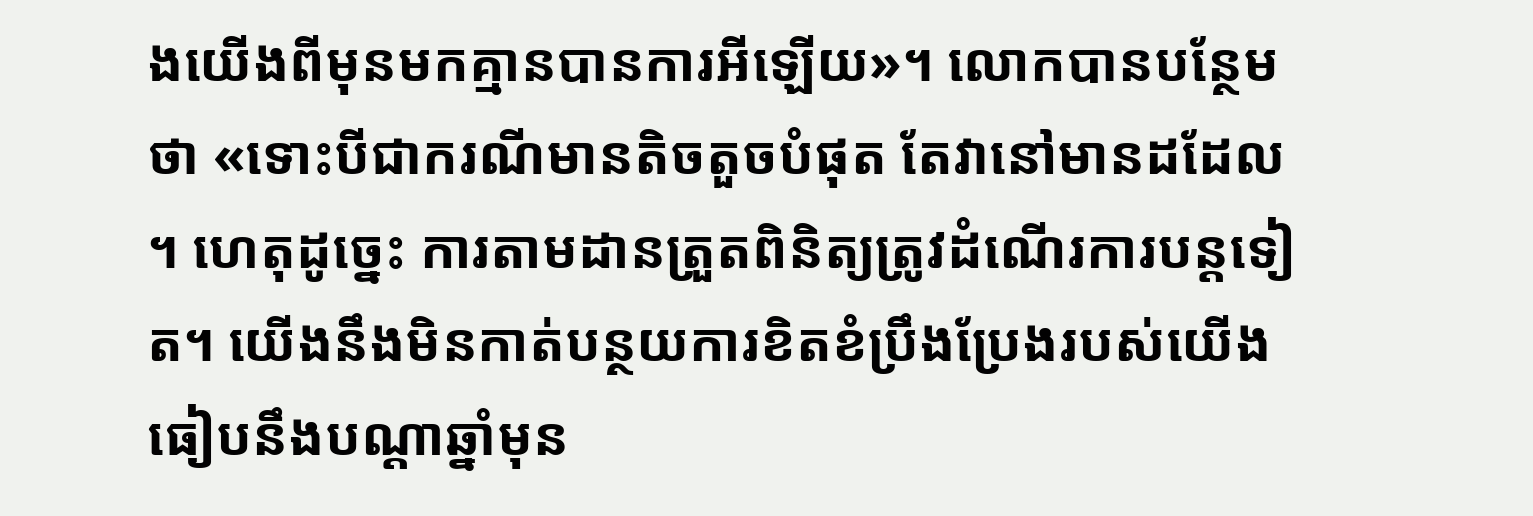ងយើងពីមុនមកគ្មានបានការអីឡើយ»។ លោកបានបន្ថែមថា «ទោះបីជាករណីមានតិចតួចបំផុត តែវានៅមានដដែល។ ហេតុដូច្នេះ ការតាមដានត្រួតពិនិត្យត្រូវដំណើរការបន្តទៀត។ យើងនឹងមិនកាត់បន្ថយការខិតខំប្រឹងប្រែងរបស់យើងធៀបនឹងបណ្តាឆ្នាំមុន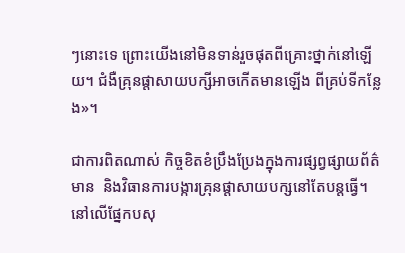ៗនោះទេ ព្រោះយើងនៅមិនទាន់រួចផុតពីគ្រោះថ្នាក់នៅឡើយ។ ជំងឺគ្រុនផ្តាសាយបក្សីអាចកើតមានឡើង ពីគ្រប់ទីកន្លែង»។

ជាការពិតណាស់ កិច្ចខិតខំប្រឹងប្រែងក្នុងការផ្សព្វផ្សាយព័ត៌មាន  និងវិធានការបង្ការគ្រុនផ្តាសាយបក្សនៅតែបន្តធ្វើ។ នៅលើផ្នែកបសុ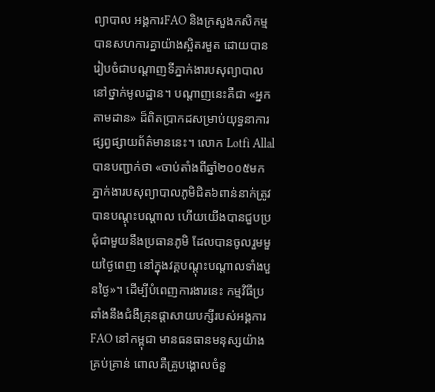ព្យាបាល អង្គការFAO និងក្រសួងកសិកម្មបានសហការគ្នាយ៉ាងស្អិតរមួត ដោយបានរៀបចំជាបណ្តាញទីភ្នាក់ងារបសុព្យាបាលនៅថ្នាក់មូលដ្ឋាន។ បណ្តាញនេះគឺជា «អ្នកតាមដាន» ដ៏ពិតប្រាកដសម្រាប់យុទ្ធនាការផ្សព្វផ្សាយព័ត៌មាននេះ។ លោក Lotfi Allal បានបញ្ជាក់ថា «ចាប់តាំងពីឆ្នាំ២០០៥មក ភ្នាក់ងារបសុព្យាបាលភូមិជិត៦ពាន់នាក់ត្រូវបានបណ្តុះបណ្តាល ហើយយើងបានជួបប្រជុំជាមួយនឹងប្រធានភូមិ ដែលបានចូលរួមមួយថ្ងៃពេញ នៅក្នុងវគ្គបណ្តុះបណ្តាលទាំងបួនថ្ងៃ»។ ដើម្បីបំពេញការងារនេះ កម្មវិធីប្រឆាំងនឹងជំងឺគ្រុនផ្តាសាយបក្សីរបស់អង្គការ FAO នៅកម្ពុជា មានធនធានមនុស្សយ៉ាងគ្រប់គ្រាន់ ពោលគឺគ្រូបង្គោលចំនួ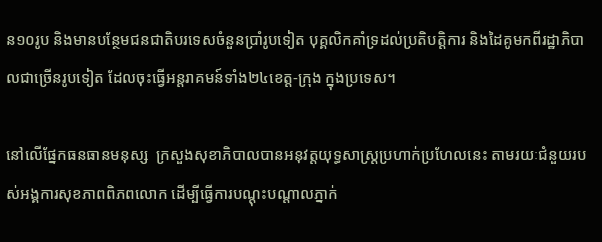ន១០រូប និងមានបន្ថែមជនជាតិបរទេសចំនួនប្រាំរូបទៀត បុគ្គលិកគាំទ្រដល់ប្រតិបត្តិការ និងដៃគូមកពីរដ្ឋាភិបាលជាច្រើនរូបទៀត ដែលចុះធ្វើអន្តរាគមន៍ទាំង២៤ខេត្ត-ក្រុង ក្នុងប្រទេស។

នៅលើផ្នែកធនធានមនុស្ស  ក្រសួងសុខាភិបាលបានអនុវត្តយុទ្ធសាស្រ្តប្រហាក់ប្រហែលនេះ តាមរយៈជំនួយរបស់អង្គការសុខភាពពិភពលោក ដើម្បីធ្វើការបណ្តុះបណ្តាលភ្នាក់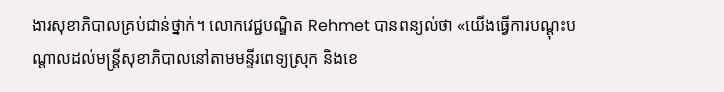ងារសុខាភិបាលគ្រប់ជាន់ថ្នាក់។ លោកវេជ្ជបណ្ឌិត Rehmet បានពន្យល់ថា «យើងធ្វើការបណ្តុះបណ្តាលដល់មន្ត្រីសុខាភិបាលនៅតាមមន្ទីរពេទ្យស្រុក និងខេ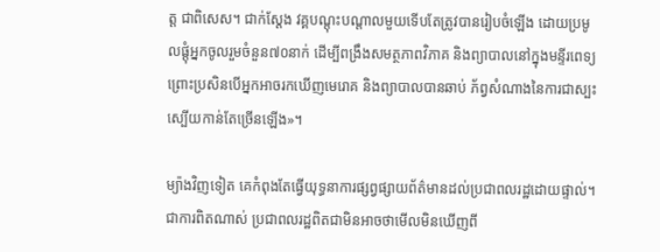ត្ត ជាពិសេស។ ជាក់ស្តែង វគ្គបណ្តុះបណ្តាលមួយទើបតែត្រូវបានរៀបចំឡើង ដោយប្រមូលផ្តុំអ្នកចូលរួមចំនួន៧០នាក់ ដើម្បីពង្រឹងសមត្ថភាពវិភាគ និងព្យាបាលនៅក្នុងមន្ទីរពេទ្យ ព្រោះប្រសិនបើអ្នកអាចរកឃើញមេរោគ និងព្យាបាលបានឆាប់ ភ័ព្វសំណាងនៃការជាស្បះស្បើយកាន់តែច្រើនឡើង»។

ម្យ៉ាងវិញទៀត គេកំពុងតែធ្វើយុទ្ធនាការផ្សព្វផ្សាយព័ត៌មានដល់ប្រជាពលរដ្ឋដោយផ្ទាល់។ ជាការពិតណាស់ ប្រជាពលរដ្ឋពិតជាមិនអាចថាមើលមិនឃើញពី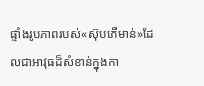ផ្ទាំងរូបភាពរបស់«ស៊ុបភើមាន់»ដែលជាអាវុធដ៏សំខាន់ក្នុងកា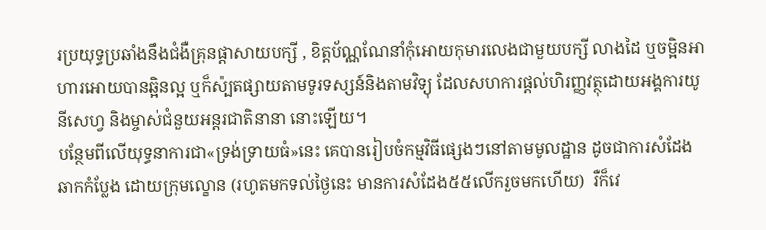រប្រយុទ្ធប្រឆាំងនឹងជំងឺគ្រុនផ្តាសាយបក្សី , ខិត្តប័ណ្ណណែនាំកុំអោយកុមារលេងជាមួយបក្សី លាងដៃ ឬចម្អិនអាហារអោយបានឆ្អិនល្អ ឬក៏ស៉្បតផ្សាយតាមទូរទស្សន៍និងតាមវិទ្យុ ដែលសហការផ្តល់ហិរញ្ញវត្ថុដោយអង្គការយូនីសេហ្វ និងម្ចាស់ជំនួយអន្តរជាតិនានា នោះឡើយ។
បន្ថែមពីលើយុទ្ធនាការជា«ទ្រង់ទ្រាយធំ»នេះ គេបានរៀបចំកម្មវិធីផ្សេងៗនៅតាមមូលដ្ឋាន ដូចជាការសំដែងឆាកកំប្លែង ដោយក្រុមល្ខោន (រហូតមកទល់ថ្ងៃនេះ មានការសំដែង៥៥លើករួចមកហើយ)  រឺក៏វេ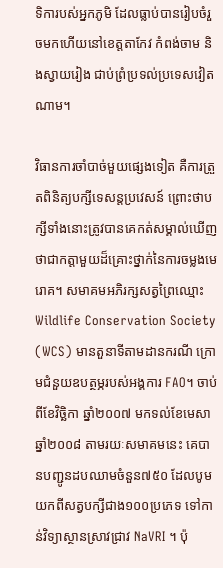ទិការបស់អ្នកភូមិ ដែលធ្លាប់បានរៀបចំរួចមកហើយនៅខេត្តតាកែវ កំពង់ចាម និងស្វាយរៀង ជាប់ព្រំប្រទល់ប្រទេសវៀតណាម។

វិធានការចាំបាច់មួយផ្សេងទៀត គឺការត្រួតពិនិត្យបក្សីទេសន្តប្រវេសន៍ ព្រោះថាបក្សីទាំងនោះត្រូវបានគេកត់សម្គាល់ឃើញថាជាកត្តាមួយដ៏គ្រោះថ្នាក់នៃការចម្លងមេរោគ។ សមាគមអភិរក្សសត្វព្រៃឈ្មោះ Wildlife Conservation Society (WCS) មានតួនាទីតាមដានករណី ក្រោមជំនួយឧបត្ថម្ភរបស់អង្គការ FAO។ ចាប់ពីខែវិច្ឆិកា ឆ្នាំ២០០៧ មកទល់ខែមេសា ឆ្នាំ២០០៨ តាមរយៈសមាគមនេះ គេបានបញ្ជូនដបឈាមចំនួន៧៥០ ដែលបូមយកពីសត្វបក្សីជាង១០០ប្រភេទ ទៅកាន់វិទ្យាស្ថានស្រាវជ្រាវ NaVRI ។ ប៉ុ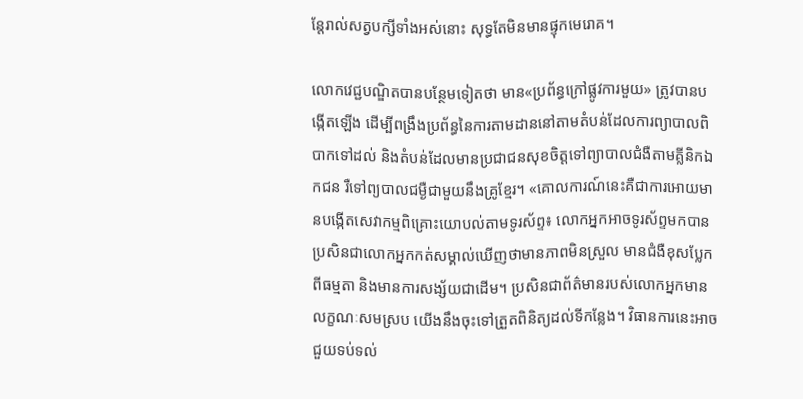ន្តែរាល់សត្វបក្សីទាំងអស់នោះ សុទ្ធតែមិនមានផ្ទុកមេរោគ។

លោកវេជ្ជបណ្ឌិតបានបន្ថែមទៀតថា មាន«ប្រព័ន្ធក្រៅផ្លូវការមួយ» ត្រូវបានបង្កើតឡើង ដើម្បីពង្រឹងប្រព័ន្ធនៃការតាមដាននៅតាមតំបន់ដែលការព្យាបាលពិបាកទៅដល់ និងតំបន់ដែលមានប្រជាជនសុខចិត្តទៅព្យាបាលជំងឺតាមគ្លីនិកឯកជន រឺទៅព្យបាលជម្ងឺជាមួយនឹងគ្រូខ្មែរ។ «គោលការណ៍នេះគឺជាការអោយមានបង្កើតសេវាកម្មពិគ្រោះយោបល់តាមទូរស័ព្ទ៖ លោកអ្នកអាចទូរស័ព្ទមកបាន ប្រសិនជាលោកអ្នកកត់សម្គាល់ឃើញថាមានភាពមិនស្រួល មានជំងឺខុសប្លែកពីធម្មតា និងមានការសង្ស័យជាដើម។ ប្រសិនជាព័ត៌មានរបស់លោកអ្នកមានលក្ខណៈសមស្រប យើងនឹងចុះទៅត្រួតពិនិត្យដល់ទីកន្លែង។ វិធានការនេះអាចជួយទប់ទល់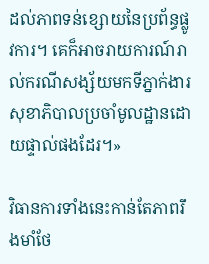ដល់ភាពទន់ខ្សោយនៃប្រព័ន្ធផ្លូវការ។ គេក៏អាចរាយការណ៍រាល់ករណីសង្ស័យមកទីភ្នាក់ងារសុខាភិបាលប្រចាំមូលដ្ឋានដោយផ្ទាល់ផងដែរ។»

វិធានការទាំងនេះកាន់តែភាពរឹងមាំថែ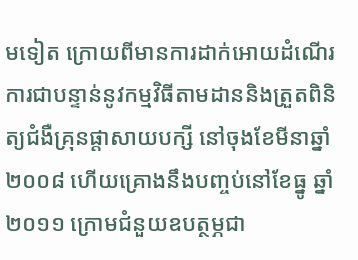មទៀត ក្រោយពីមានការដាក់អោយដំណើរការជាបន្ទាន់នូវកម្មវិធីតាមដាននិងត្រួតពិនិត្យជំងឺគ្រុនផ្តាសាយបក្សី នៅចុងខែមីនាឆ្នាំ២០០៨ ហើយគ្រោងនឹងបញ្ចប់នៅខែធ្នូ ឆ្នាំ២០១១ ក្រោមជំនួយឧបត្ថម្ភជា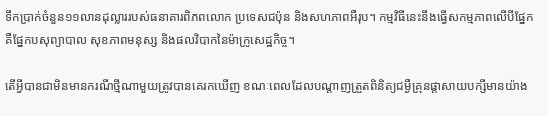ទឹកប្រាក់ចំនួន១១លានដុល្លាររបស់ធនាគារពិភពលោក ប្រទេសជប៉ុន និងសហភាពអឺរុប។ កម្មវិធីនេះនឹងធ្វើសកម្មភាពលើបីផ្នែក គឺផ្នែកបសុព្យាបាល សុខភាពមនុស្ស និងផលវិបាកនៃម៉ាក្រូសេដ្ឋកិច្ច។

តើអ្វីបានជាមិនមានករណីថ្មីណាមួយត្រូវបានគេរកឃើញ ខណៈពេលដែលបណ្តាញត្រួតពិនិត្យជម្ងឺគ្រុនផ្តាសាយបក្សីមានយ៉ាង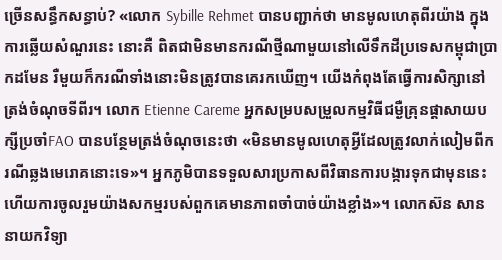ច្រើនសន្ធឹកសន្ធាប់? «លោក Sybille Rehmet បានបញ្ជាក់ថា មានមូលហេតុពីរយ៉ាង ក្នុងការឆ្លើយសំណួរនេះ នោះគឺ ពិតជាមិនមានករណីថ្មីណាមួយនៅលើទឹកដីប្រទេសកម្ពុជាប្រាកដមែន រឺមួយក៏ករណីទាំងនោះមិនត្រូវបានគេរកឃើញ។ យើងកំពុងតែធ្វើការសិក្សានៅត្រង់ចំណុចទីពីរ។ លោក Etienne Careme អ្នកសម្របសម្រួលកម្មវិធីជម្ងឺគ្រុនផ្តាសាយបក្សីប្រចាំFAO បានបន្ថែមត្រង់ចំណុចនេះថា «មិនមានមូលហេតុអ្វីដែលត្រូវលាក់លៀមពីករណីឆ្លងមេរោគនោះទេ»។ អ្នកភូមិបានទទួលសារប្រកាសពីវិធានការបង្ការទុកជាមុននេះ ហើយការចូលរួមយ៉ាងសកម្មរបស់ពួកគេមានភាពចាំបាច់យ៉ាងខ្លាំង»។ លោកស៊ន សាន នាយកវិទ្យា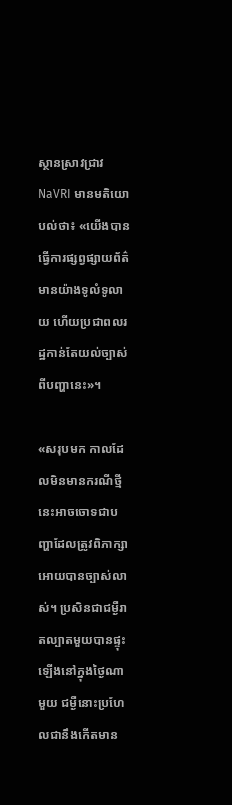ស្ថានស្រាវជ្រាវ NaVRI មានមតិយោបល់ថា៖ «យើងបានធ្វើការផ្សព្វផ្សាយព័ត៌មានយ៉ាងទូលំទូលាយ ហើយប្រជាពលរដ្ឋកាន់តែយល់ច្បាស់ពីបញ្ហានេះ»។

«សរុបមក កាលដែលមិនមានករណីថ្មីនេះអាចចោទជាបញ្ហាដែលត្រូវពិភាក្សាអោយបានច្បាស់លាស់។ ប្រសិនជាជម្ងឺរាតល្បាតមួយបានផ្ទុះឡើងនៅក្នុងថ្ងៃណាមួយ ជម្ងឺនោះប្រហែលជានឹងកើតមាន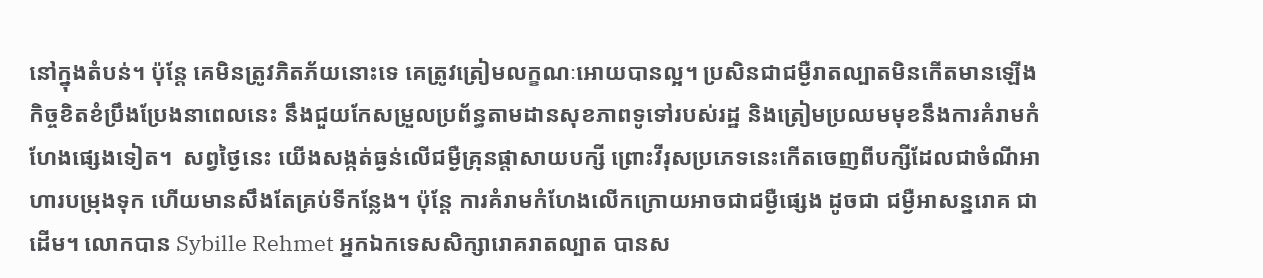នៅក្នុងតំបន់។ ប៉ុន្តែ គេមិនត្រូវភិតភ័យនោះទេ គេត្រូវត្រៀមលក្ខណៈអោយបានល្អ។ ប្រសិនជាជម្ងឺរាតល្បាតមិនកើតមានឡើង កិច្ចខិតខំប្រឹងប្រែងនាពេលនេះ នឹងជួយកែសម្រួលប្រព័ន្ធតាមដានសុខភាពទូទៅរបស់រដ្ឋ និងត្រៀមប្រឈមមុខនឹងការគំរាមកំហែងផ្សេងទៀត។  សព្វថ្ងៃនេះ យើងសង្កត់ធ្ងន់លើជម្ងឺគ្រុនផ្តាសាយបក្សី ព្រោះវីរុសប្រភេទនេះកើតចេញពីបក្សីដែលជាចំណីអាហារបម្រុងទុក ហើយមានសឹងតែគ្រប់ទីកន្លែង។ ប៉ុន្តែ ការគំរាមកំហែងលើកក្រោយអាចជាជម្ងឺផ្សេង ដូចជា ជម្ងឺអាសន្នរោគ ជាដើម។ លោកបាន Sybille Rehmet អ្នកឯកទេសសិក្សារោគរាតល្បាត បានស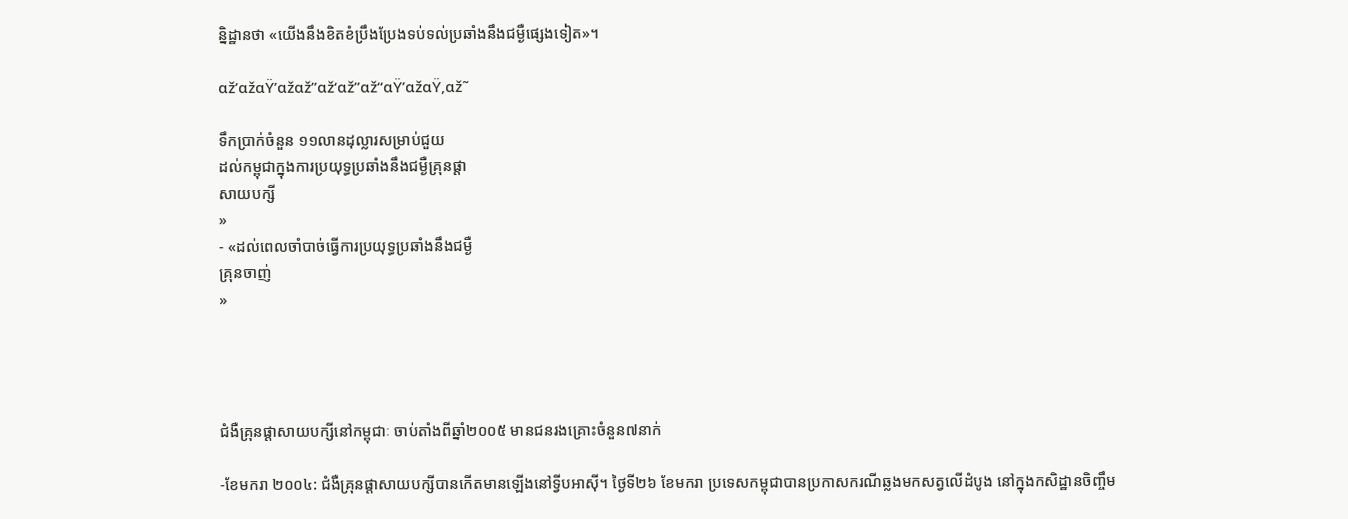ន្និដ្ឋានថា «យើងនឹងខិតខំប្រឹងប្រែងទប់ទល់ប្រឆាំងនឹងជម្ងឺផ្សេងទៀត»។

αž’αžαŸ’αžαž”αž‘αž”αž“αŸ’αžαŸ‚αž˜

ទឹកប្រាក់ចំនួន ១១លានដុល្លារសម្រាប់ជួយ
ដល់កម្ពុជាក្នុងការប្រយុទ្ធប្រឆាំងនឹងជម្ងឺគ្រុនផ្តា
សាយបក្សី
»
- «ដល់ពេលចាំបាច់ធ្វើការប្រយុទ្ធប្រឆាំងនឹងជម្ងឺ
គ្រុនចាញ់
»




ជំងឺគ្រុនផ្តាសាយបក្សីនៅកម្ពុជាៈ ចាប់តាំងពីឆ្នាំ២០០៥ មានជនរងគ្រោះចំនួន៧នាក់

-ខែមករា ២០០៤: ជំងឺគ្រុនផ្តាសាយបក្សីបានកើតមានឡើងនៅទ្វីបអាស៊ី។ ថ្ងៃទី២៦ ខែមករា ប្រទេសកម្ពុជាបានប្រកាសករណីឆ្លងមកសត្វលើដំបូង នៅក្នុងកសិដ្ឋានចិញ្ចឹម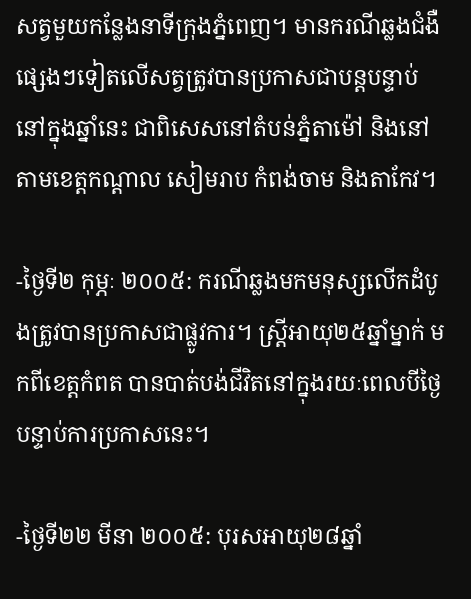សត្វមួយកន្លែងនាទីក្រុងភ្នំពេញ។ មានករណីឆ្លងជំងឺផ្សេងៗទៀតលើសត្វត្រូវបានប្រកាសជាបន្តបន្ទាប់នៅក្នុងឆ្នាំនេះ ជាពិសេសនៅតំបន់ភ្នំតាម៉ៅ និងនៅតាមខេត្តកណ្តាល សៀមរាប កំពង់ចាម និងតាកែវ។

-ថ្ងៃទី២ កុម្ភៈ ២០០៥: ករណីឆ្លងមកមនុស្សលើកដំបូងត្រូវបានប្រកាសជាផ្លូវការ។ ស្ត្រីអាយុ២៥ឆ្នាំម្នាក់ មកពីខេត្តកំពត បានបាត់បង់ជីវិតនៅក្នុងរយៈពេលបីថ្ងៃ បន្ទាប់ការប្រកាសនេះ។

-ថ្ងៃទី២២ មីនា ២០០៥: បុរសអាយុ២៨ឆ្នាំ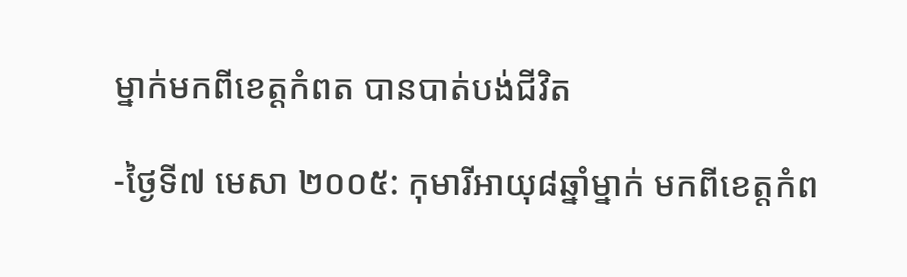ម្នាក់មកពីខេត្តកំពត បានបាត់បង់ជីវិត

-ថ្ងៃទី៧ មេសា ២០០៥: កុមារីអាយុ៨ឆ្នាំម្នាក់ មកពីខេត្តកំព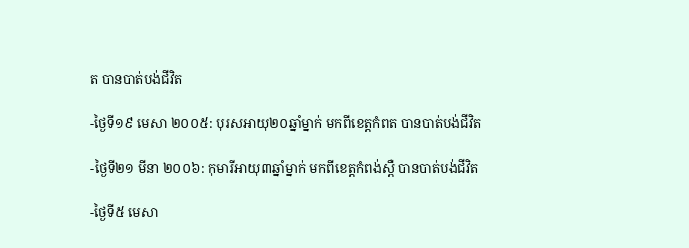ត បានបាត់បង់ជីវិត

-ថ្ងៃទី១៩ មេសា ២០០៥: បុរសអាយុ២០ឆ្នាំម្នាក់ មកពីខេត្តកំពត បានបាត់បង់ជីវិត

-ថ្ងៃទី២១ មីនា ២០០៦: កុមារីអាយុ៣ឆ្នាំម្នាក់ មកពីខេត្តកំពង់ស្ពឺ បានបាត់បង់ជីវិត

-ថ្ងៃទី៥ មេសា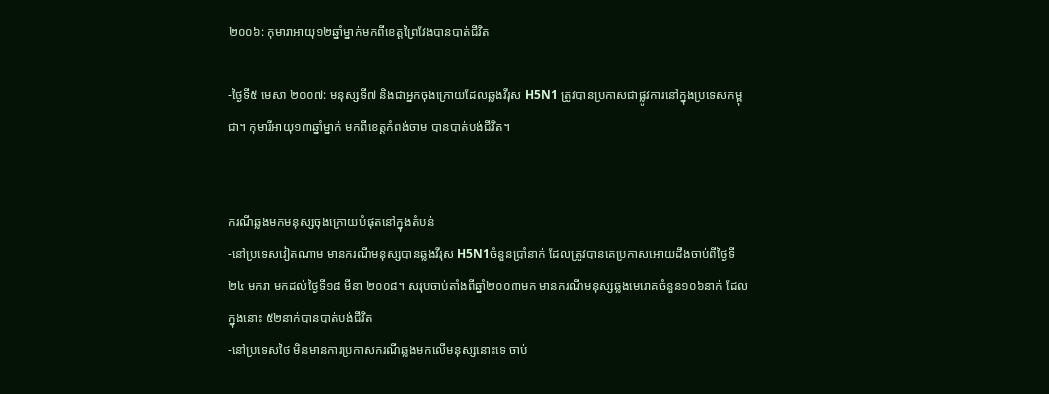២០០៦: កុមារាអាយុ១២ឆ្នាំម្នាក់មកពីខេត្តព្រៃវែងបានបាត់ជីវិត

-ថ្ងៃទី៥ មេសា ២០០៧: មនុស្សទី៧ និងជាអ្នកចុងក្រោយដែលឆ្លងវីរុស H5N1 ត្រូវបានប្រកាសជាផ្លូវការនៅក្នុងប្រទេសកម្ពុជា។ កុមារីអាយុ១៣ឆ្នាំម្នាក់ មកពីខេត្តកំពង់ចាម បានបាត់បង់ជីវិត។


ករណីឆ្លងមកមនុស្សចុងក្រោយបំផុតនៅក្នុងតំបន់
-នៅប្រទេសវៀតណាម មានករណីមនុស្សបានឆ្លងវីរុស H5N1ចំនួនប្រាំនាក់ ដែលត្រូវបានគេប្រកាសអោយដឹងចាប់ពីថ្ងៃទី២៤ មករា មកដល់ថ្ងៃទី១៨ មីនា ២០០៨។ សរុបចាប់តាំងពីឆ្នាំ២០០៣មក មានករណីមនុស្សឆ្លងមេរោគចំនួន១០៦នាក់ ដែលក្នុងនោះ ៥២នាក់បានបាត់បង់ជីវិត
-នៅប្រទេសថៃ មិនមានការប្រកាសករណីឆ្លងមកលើមនុស្សនោះទេ ចាប់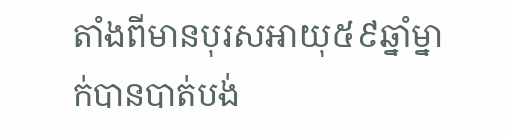តាំងពីមានបុរសអាយុ៥៩ឆ្នាំម្នាក់បានបាត់បង់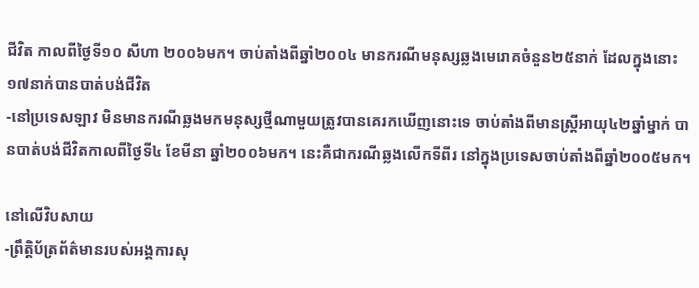ជីវិត កាលពីថ្ងៃទី១០ សីហា ២០០៦មក។ ចាប់តាំងពីឆ្នាំ២០០៤ មានករណីមនុស្សឆ្លងមេរោគចំនួន២៥នាក់ ដែលក្នុងនោះ ១៧នាក់បានបាត់បង់ជីវិត
-នៅប្រទេសឡាវ មិនមានករណីឆ្លងមកមនុស្សថ្មីណាមួយត្រូវបានគេរកឃើញនោះទេ ចាប់តាំងពីមានស្រ្តីអាយុ៤២ឆ្នាំម្នាក់ បានបាត់បង់ជីវិតកាលពីថ្ងៃទី៤ ខែមីនា ឆ្នាំ២០០៦មក។ នេះគឺជាករណីឆ្លងលើកទីពីរ នៅក្នុងប្រទេសចាប់តាំងពីឆ្នាំ២០០៥មក។

នៅលើវិបសាយ
-ព្រឹត្តិប័ត្រព័ត៌មានរបស់អង្គការសុ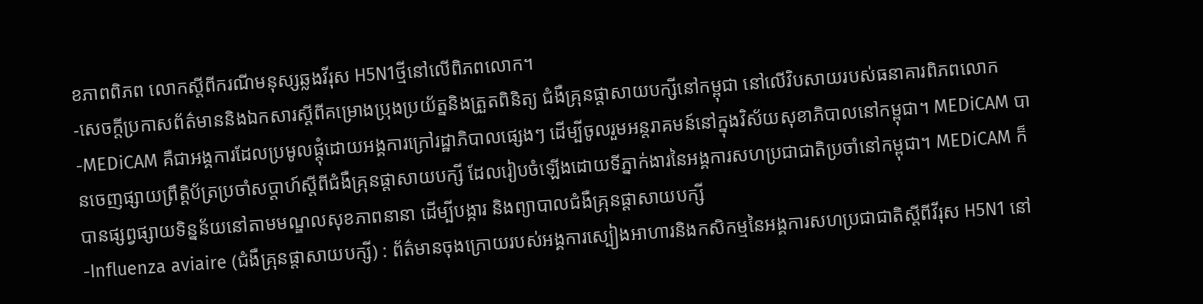ខភាពពិភព លោកស្តីពីករណីមនុស្សឆ្លងវីរុស H5N1ថ្មីនៅលើពិភពលោក។
-សេចក្តីប្រកាសព័ត៌មាននិងឯកសារស្តីពីគម្រោងប្រុងប្រយ័ត្ននិងត្រួតពិនិត្យ ជំងឺគ្រុនផ្តាសាយបក្សីនៅកម្ពុជា នៅលើវិបសាយរបស់ធនាគារពិភពលោក
-MEDiCAM គឺជាអង្គការដែលប្រមូលផ្តុំដោយអង្គការក្រៅរដ្ឋាភិបាលផ្សេងៗ ដើម្បីចូលរួមអន្តរាគមន៍នៅក្នុងវិស័យសុខាភិបាលនៅកម្ពុជា។ MEDiCAM បានចេញផ្សាយព្រឹត្តិប័ត្រប្រចាំសប្តាហ៍ស្តីពីជំងឺគ្រុនផ្តាសាយបក្សី ដែលរៀបចំឡើងដោយទីភ្នាក់ងារនៃអង្គការសហប្រជាជាតិប្រចាំនៅកម្ពុជា។ MEDiCAM ក៏បានផ្សព្វផ្សាយទិន្នន័យនៅតាមមណ្ឌលសុខភាពនានា ដើម្បីបង្ការ និងព្យាបាលជំងឺគ្រុនផ្តាសាយបក្សី
-Influenza aviaire (ជំងឺគ្រុនផ្តាសាយបក្សី) : ព័ត៌មានចុងក្រោយរបស់អង្គការស្បៀងអាហារនិងកសិកម្មនៃអង្គការសហប្រជាជាតិស្តីពីវីរុស H5N1 នៅ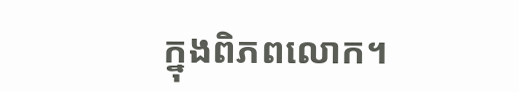ក្នុងពិភពលោក។